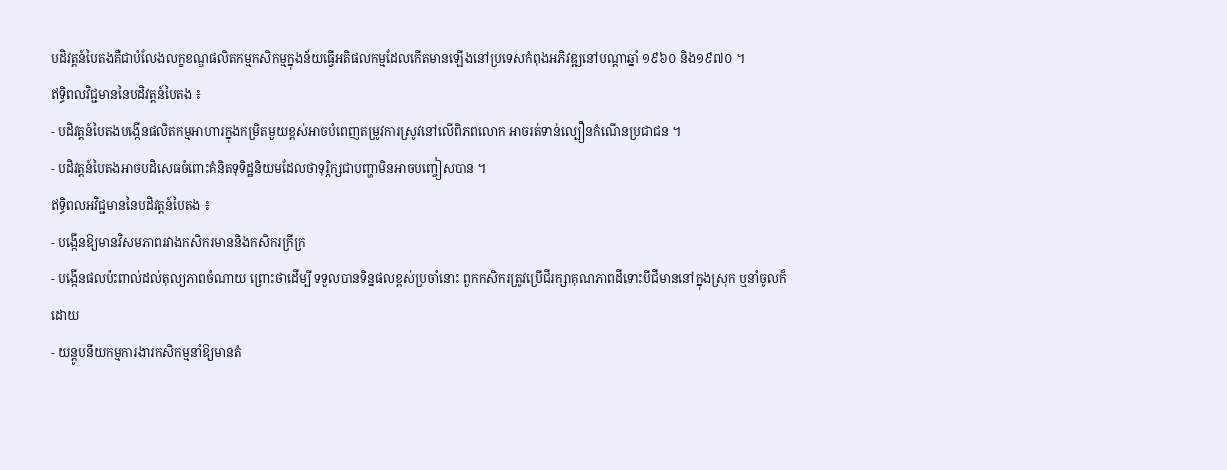បដិវត្តន៍បៃតងគឺជាបំលែងលក្ខខណ្ឌផលិតកម្មកសិកម្មក្នុងន័យធ្វើអតិផលកម្មដែលកើតមានឡើងនៅប្រទេសកំពុងអភិវឌ្ឍនៅបណ្តាឆ្នាំ ១៩៦០ និង១៩៧០ ។
ឥទ្ធិពលវិជ្ជមាននៃបដិវត្តន៍បៃតង ៖
- បដិវត្តន៍បៃតងបង្កើនផលិតកម្មអាហារក្នុងកម្រិតមួយខ្ពស់អាចបំពេញតម្រូវការស្រូវនៅលើពិភពលោក អាចរត់ទាន់ល្បឿនកំណើនប្រជាជន ។
- បដិវត្តន៍បៃតងអាចបដិសេធចំពោះគំនិតទុទិដ្ឋនិយមដែលថាទុរ្ភិក្សជាបញ្ហាមិនអាចបញ្ចៀសបាន ។
ឥទ្ធិពលអវិជ្ជមាននៃបដិវត្តន៍បៃតង ៖
- បង្កើនឱ្យមានវិសមភាពរវាងកសិករមាននិងកសិករក្រីក្រ
- បង្កើនផលប៉ះពាល់ដល់តុល្យភាពចំណាយ ព្រោះថាដើម្បី ទទួលបានទិន្នផលខ្ពស់ប្រចាំនោះ ពួកកសិករត្រូវប្រើជីរក្សាគុណភាពដីទោះបីជីមាននៅក្នុងស្រុក ឬនាំចូលក៏ដោយ
- យន្តូបនីយកម្មការងារកសិកម្មនាំឱ្យមានតំ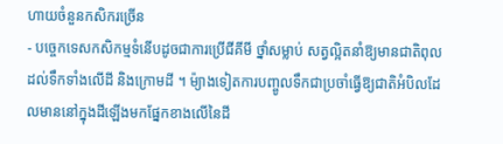ហាយចំនួនកសិករច្រើន
- បច្ចេកទេសកសិកម្មទំនើបដូចជាការប្រើជីគីមី ថ្នាំសម្លាប់ សត្វល្អិតនាំឱ្យមានជាតិពុលដល់ទឹកទាំងលើដី និងក្រោមដី ។ ម៉្យាងទៀតការបញ្ចូលទឹកជាប្រចាំធ្វើឱ្យជាតិអំបិលដែលមាននៅក្នុងដីឡើងមកផ្នែកខាងលើនៃដី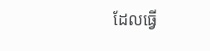ដែលធ្វើ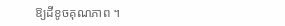ឱ្យដីខូចគុណភាព ។